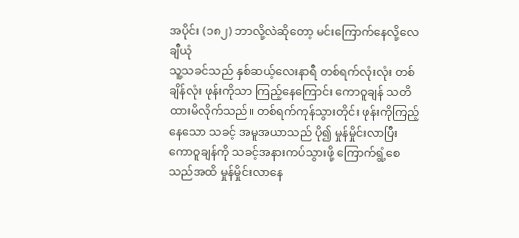အပိုင်း (၁၈၂) ဘာလို့လဲဆိုတော့ မင်းကြောက်နေလို့လေ ချီယုံ
သူ့သခင်သည် နှစ်ဆယ့်လေးနာရီ တစ်ရက်လုံးလုံး တစ်ချိန်လုံး ဖုန်းကိုသာ ကြည့်နေကြောင်း ကောဝူချန် သတိထားမိလိုက်သည်။ တစ်ရက်ကုန်သွားတိုင်း ဖုန်းကိုကြည့်နေသော သခင့် အမူအယာသည် ပို၍ မှုန်မှိုင်းလာပြီး ကောဝူချန်ကို သခင့်အနားကပ်သွားဖို့ ကြောက်ရွံ့စေသည်အထိ မှုန်မှိုင်းလာနေ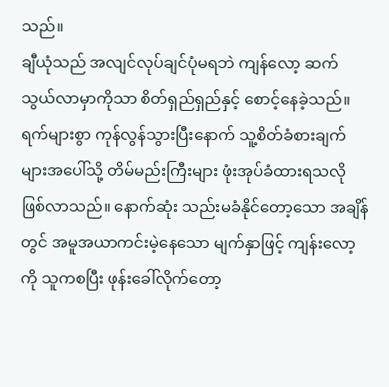သည်။
ချီယုံသည် အလျင်လုပ်ချင်ပုံမရဘဲ ကျန်လော့ ဆက်သွယ်လာမှာကိုသာ စိတ်ရှည်ရှည်နှင့် စောင့်နေခဲ့သည်။ ရက်များစွာ ကုန်လွန်သွားပြီးနောက် သူ့စိတ်ခံစားချက်များအပေါ်သို့ တိမ်မည်းကြီးများ ဖုံးအုပ်ခံထားရသလို ဖြစ်လာသည်။ နောက်ဆုံး သည်းမခံနိုင်တော့သော အချိန်တွင် အမူအယာကင်းမဲ့နေသော မျက်နှာဖြင့် ကျန်းလော့ကို သူကစပြီး ဖုန်းခေါ်လိုက်တော့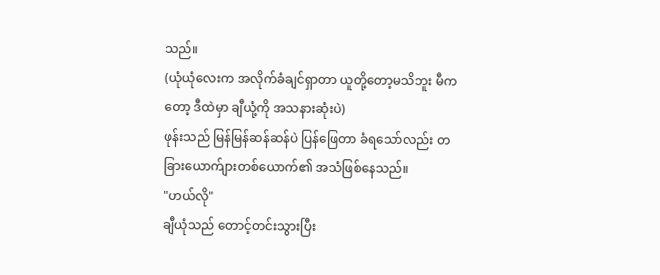သည်။
(ယုံယုံလေးက အလိုက်ခံချင်ရှာတာ ယူတို့တော့မသိဘူး မီကတော့ ဒီထဲမှာ ချီယုံ့ကို အသနားဆုံးပဲ)
ဖုန်းသည် မြန်မြန်ဆန်ဆန်ပဲ ပြန်ဖြေတာ ခံရသော်လည်း တခြားယောက်ျားတစ်ယောက်၏ အသံဖြစ်နေသည်။
"ဟယ်လို"
ချီယုံသည် တောင့်တင်းသွားပြီး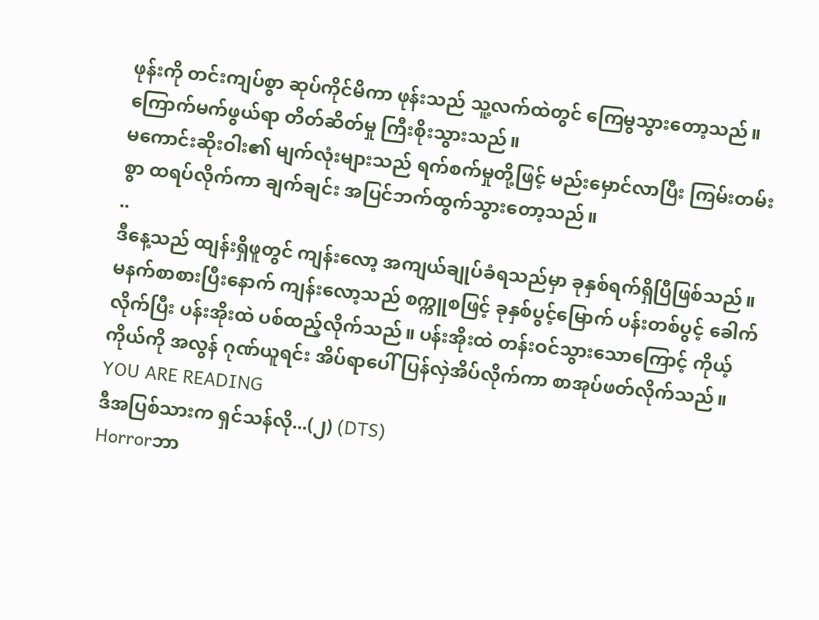ဖုန်းကို တင်းကျပ်စွာ ဆုပ်ကိုင်မိကာ ဖုန်းသည် သူ့လက်ထဲတွင် ကြေမွသွားတော့သည်။
ကြောက်မက်ဖွယ်ရာ တိတ်ဆိတ်မှု ကြီးစိုးသွားသည်။
မကောင်းဆိုးဝါး၏ မျက်လုံးများသည် ရက်စက်မှုတို့ဖြင့် မည်းမှောင်လာပြီး ကြမ်းတမ်းစွာ ထရပ်လိုက်ကာ ချက်ချင်း အပြင်ဘက်ထွက်သွားတော့သည်။
..
ဒီနေ့သည် ထျန်းရှိဖူတွင် ကျန်းလော့ အကျယ်ချုပ်ခံရသည်မှာ ခုနှစ်ရက်ရှိပြီဖြစ်သည်။ မနက်စာစားပြီးနောက် ကျန်းလော့သည် စက္ကူစဖြင့် ခုနှစ်ပွင့်မြောက် ပန်းတစ်ပွင့် ခေါက်လိုက်ပြီး ပန်းအိုးထဲ ပစ်ထည့်လိုက်သည်။ ပန်းအိုးထဲ တန်းဝင်သွားသောကြောင့် ကိုယ့်ကိုယ်ကို အလွန် ဂုဏ်ယူရင်း အိပ်ရာပေါ်ပြန်လှဲအိပ်လိုက်ကာ စာအုပ်ဖတ်လိုက်သည်။
YOU ARE READING
ဒီအပြစ်သားက ရှင်သန်လို...(၂) (DTS)
Horrorဘာ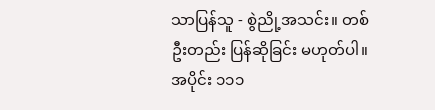သာပြန်သူ - စွဲညို့အသင်း။ တစ်ဦးတည်း ပြန်ဆိုခြင်း မဟုတ်ပါ။ အပိုင်း ၁၁၁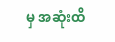မှ အဆုံးထိ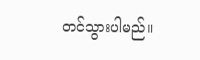တင်သွားပါမည်။